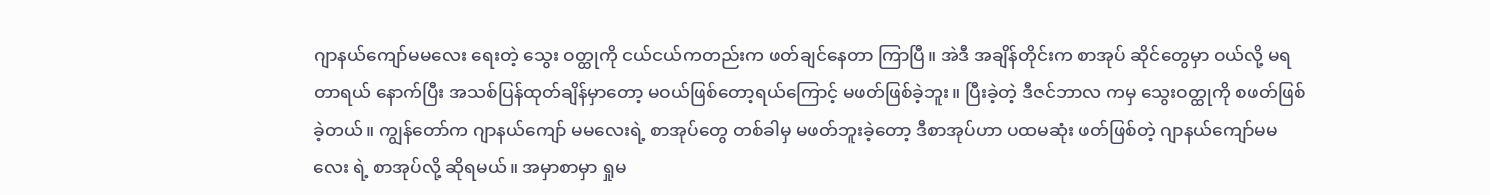ဂျာနယ်ကျော်မမလေး ရေးတဲ့ သွေး ဝတ္ထုကို ငယ်ငယ်ကတည်းက ဖတ်ချင်နေတာ ကြာပြီ။ အဲဒီ အချိန်တိုင်းက စာအုပ် ဆိုင်တွေမှာ ဝယ်လို့ မရတာရယ် နောက်ပြီး အသစ်ပြန်ထုတ်ချိန်မှာတော့ မဝယ်ဖြစ်တော့ရယ်ကြောင့် မဖတ်ဖြစ်ခဲ့ဘူး။ ပြီးခဲ့တဲ့ ဒီဇင်ဘာလ ကမှ သွေးဝတ္ထုကို စဖတ်ဖြစ်ခဲ့တယ်။ ကျွန်တော်က ဂျာနယ်ကျော် မမလေးရဲ့ စာအုပ်တွေ တစ်ခါမှ မဖတ်ဘူးခဲ့တော့ ဒီစာအုပ်ဟာ ပထမဆုံး ဖတ်ဖြစ်တဲ့ ဂျာနယ်ကျော်မမလေး ရဲ့ စာအုပ်လို့ ဆိုရမယ်။ အမှာစာမှာ ရှုမ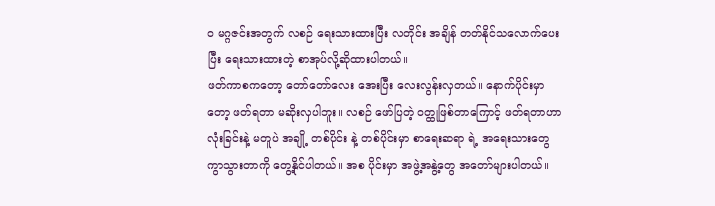ဝ မဂ္ဂဇင်းအတွက် လစဉ် ရေးသားထားပြီး လတိုင်း အချိန် တတ်နိုင်သလောက်ပေးပြီး ရေးသားထားတဲ့ စာအုပ်လို့ဆိုထားပါတယ်။
ဖတ်ကာစကတော့ တော်တော်လေး အေးပြီး လေးလွန်းလှတယ်။ နောက်ပိုင်းမှာတော့ ဖတ်ရတာ မဆိုးလှပါဘူး။ လစဉ် ဖော်ပြတဲ့ ဝတ္ထုဖြစ်တာကြောင့် ဖတ်ရတာဟာ လုံးခြင်းနဲ့ မတူပဲ အချို့ တစ်ပိုင်း နဲ့ တစ်ပိုင်းမှာ စာရေးဆရာ ရဲ့ အရေးသားတွေ ကွာသွားတာကို တွေ့နိုင်ပါတယ်။ အစ ပိုင်းမှာ အဖွဲ့အနွဲ့တွေ အတော်များပါတယ်။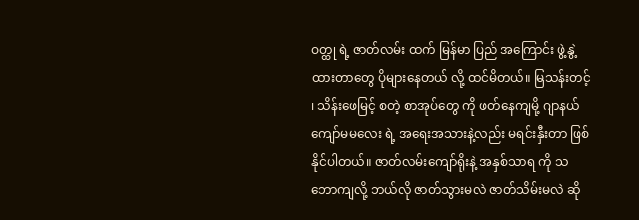ဝတ္ထု ရဲ့ ဇာတ်လမ်း ထက် မြန်မာ ပြည် အကြောင်း ဖွဲ့နွဲ့ထားတာတွေ ပိုများနေတယ် လို့ ထင်မိတယ်။ မြသန်းတင့် ၊ သိန်းဖေမြင့် စတဲ့ စာအုပ်တွေ ကို ဖတ်နေကျမို့ ဂျာနယ်ကျော်မမလေး ရဲ့ အရေးအသားနဲ့လည်း မရင်းနှီးတာ ဖြစ်နိုင်ပါတယ်။ ဇာတ်လမ်းကျော်ရိုးနဲ့ အနှစ်သာရ ကို သဘောကျလို့ ဘယ်လို ဇာတ်သွားမလဲ ဇာတ်သိမ်းမလဲ ဆို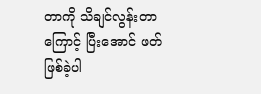တာကို သိချင်လွန်းတာ ကြောင့် ပြီးအောင် ဖတ်ဖြစ်ခဲ့ပါ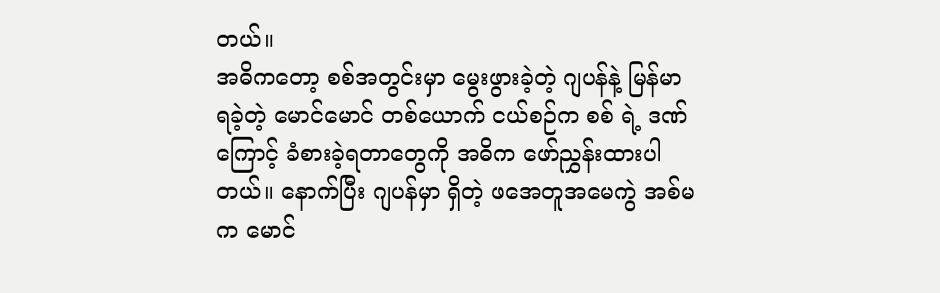တယ်။
အဓိကတော့ စစ်အတွင်းမှာ မွေးဖွားခဲ့တဲ့ ဂျပန်နဲ့ မြန်မာ ရခဲ့တဲ့ မောင်မောင် တစ်ယောက် ငယ်စဉ်က စစ် ရဲ့ ဒဏ်ကြောင့် ခံစားခဲ့ရတာတွေကို အဓိက ဖော်ညွှန်းထားပါတယ်။ နောက်ပြီး ဂျပန်မှာ ရှိတဲ့ ဖအေတူအမေကွဲ အစ်မက မောင်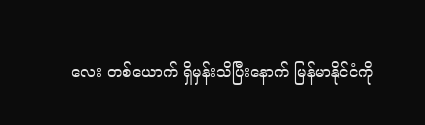လေး တစ်ယောက် ရှိမှန်းသိပြီးနောက် မြန်မာနိုင်ငံကို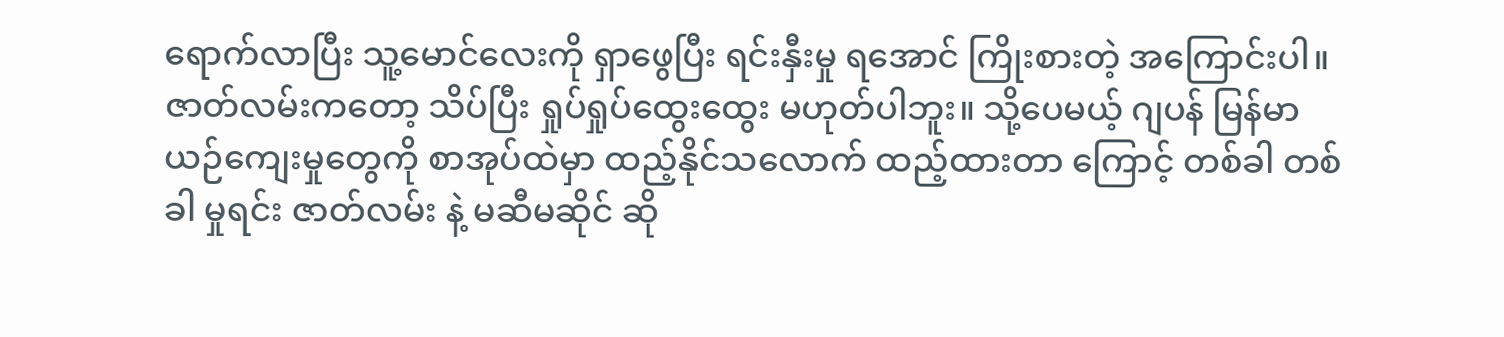ရောက်လာပြီး သူ့မောင်လေးကို ရှာဖွေပြီး ရင်းနှီးမှု ရအောင် ကြိုးစားတဲ့ အကြောင်းပါ။ ဇာတ်လမ်းကတော့ သိပ်ပြီး ရှုပ်ရှုပ်ထွေးထွေး မဟုတ်ပါဘူး။ သို့ပေမယ့် ဂျပန် မြန်မာ ယဉ်ကျေးမှုတွေကို စာအုပ်ထဲမှာ ထည့်နိုင်သလောက် ထည့်ထားတာ ကြောင့် တစ်ခါ တစ်ခါ မှုရင်း ဇာတ်လမ်း နဲ့ မဆီမဆိုင် ဆို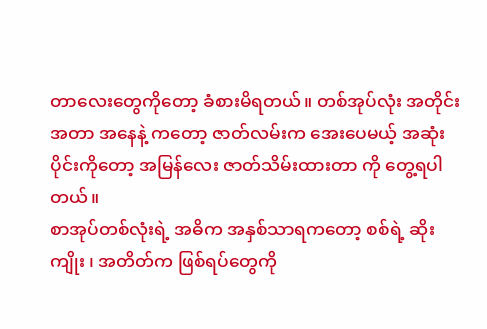တာလေးတွေကိုတော့ ခံစားမိရတယ်။ တစ်အုပ်လုံး အတိုင်းအတာ အနေနဲ့ ကတော့ ဇာတ်လမ်းက အေးပေမယ့် အဆုံးပိုင်းကိုတော့ အမြန်လေး ဇာတ်သိမ်းထားတာ ကို တွေ့ရပါတယ်။
စာအုပ်တစ်လုံးရဲ့ အဓိက အနှစ်သာရကတော့ စစ်ရဲ့ ဆိုးကျိုး ၊ အတိတ်က ဖြစ်ရပ်တွေကို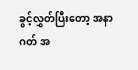ခွင့်လွှတ်ပြီးတော့ အနာဂတ် အ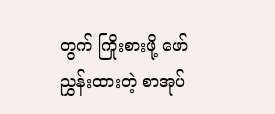တွက် ကြိုးစားဖို့ ဖော်ညွှန်းထားတဲ့ စာအုပ်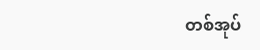တစ်အုပ်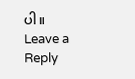ပါ။
Leave a Reply